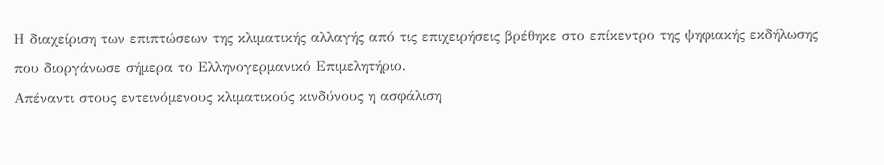Η διαχείριση των επιπτώσεων της κλιματικής αλλαγής από τις επιχειρήσεις βρέθηκε στο επίκεντρο της ψηφιακής εκδήλωσης που διοργάνωσε σήμερα το Ελληνογερμανικό Επιμελητήριο.
Απέναντι στους εντεινόμενους κλιματικούς κινδύνους η ασφάλιση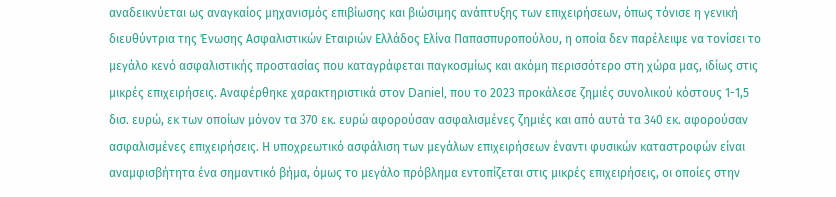αναδεικνύεται ως αναγκαίος μηχανισμός επιβίωσης και βιώσιμης ανάπτυξης των επιχειρήσεων, όπως τόνισε η γενική διευθύντρια της Ένωσης Ασφαλιστικών Εταιριών Ελλάδος Ελίνα Παπασπυροπούλου, η οποία δεν παρέλειψε να τονίσει το μεγάλο κενό ασφαλιστικής προστασίας που καταγράφεται παγκοσμίως και ακόμη περισσότερο στη χώρα μας, ιδίως στις μικρές επιχειρήσεις. Αναφέρθηκε χαρακτηριστικά στον Daniel, που το 2023 προκάλεσε ζημιές συνολικού κόστους 1-1,5 δισ. ευρώ, εκ των οποίων μόνον τα 370 εκ. ευρώ αφορούσαν ασφαλισμένες ζημιές και από αυτά τα 340 εκ. αφορούσαν ασφαλισμένες επιχειρήσεις. Η υποχρεωτικό ασφάλιση των μεγάλων επιχειρήσεων έναντι φυσικών καταστροφών είναι αναμφισβήτητα ένα σημαντικό βήμα, όμως το μεγάλο πρόβλημα εντοπίζεται στις μικρές επιχειρήσεις, οι οποίες στην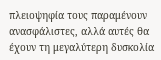πλειοψηφία τους παραμένουν ανασφάλιστες, αλλά αυτές θα έχουν τη μεγαλύτερη δυσκολία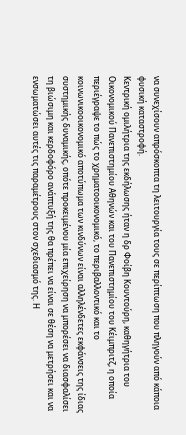να συνεχίσουν απρόσκοπτα τη λειτουργία τους σε περίπτωση που πληγούν από κάποια φυσική καταστροφή.
Κεντρική ομιλήτρια της εκδήλωσης ήταν η δρ Φοίβη Κουντούρη, καθηγήτρια του Οικονομικού Πανεπιστημίου Αθηνών και του Πανεπιστημίου του Κέιμπριτζ, η οποία περιέγραψε το πώς το χρηματοοικονομικό, το περιβαλλοντικό και το κοινωνικοοικονομικό αποτύπωμα των κινδύνων είναι αλληλένδετες εκφάνσεις της ίδιας συστημικής δυναμικής, οπότε προκειμένου μία επιχείρηση να μπορέσει να διασφαλίσει τη βιώσιμη και κερδοφόρο ανάπτυξή της θα πρέπει να είναι σε θέση να μετρήσει και να ενσωματώσει αυτές τις παραμέτρους στον σχεδιασμό της. Η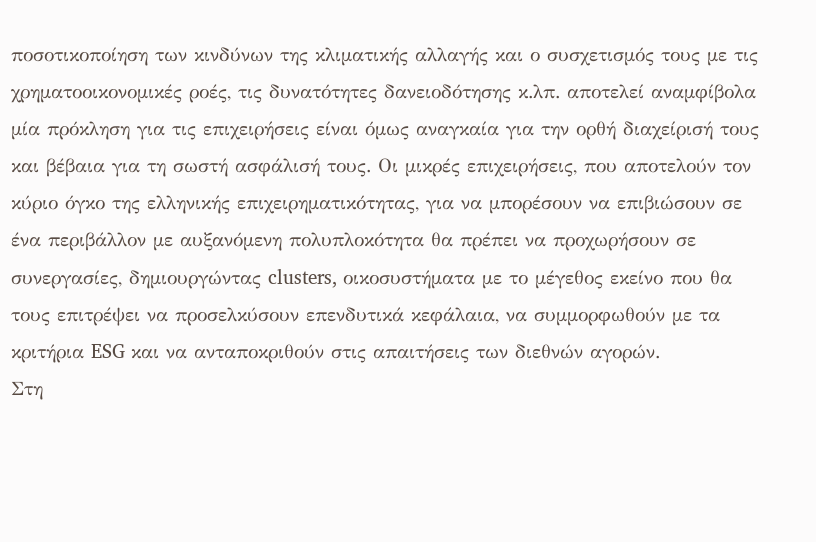ποσοτικοποίηση των κινδύνων της κλιματικής αλλαγής και ο συσχετισμός τους με τις χρηματοοικονομικές ροές, τις δυνατότητες δανειοδότησης κ.λπ. αποτελεί αναμφίβολα μία πρόκληση για τις επιχειρήσεις είναι όμως αναγκαία για την ορθή διαχείρισή τους και βέβαια για τη σωστή ασφάλισή τους. Οι μικρές επιχειρήσεις, που αποτελούν τον κύριο όγκο της ελληνικής επιχειρηματικότητας, για να μπορέσουν να επιβιώσουν σε ένα περιβάλλον με αυξανόμενη πολυπλοκότητα θα πρέπει να προχωρήσουν σε συνεργασίες, δημιουργώντας clusters, οικοσυστήματα με το μέγεθος εκείνο που θα τους επιτρέψει να προσελκύσουν επενδυτικά κεφάλαια, να συμμορφωθούν με τα κριτήρια ESG και να ανταποκριθούν στις απαιτήσεις των διεθνών αγορών.
Στη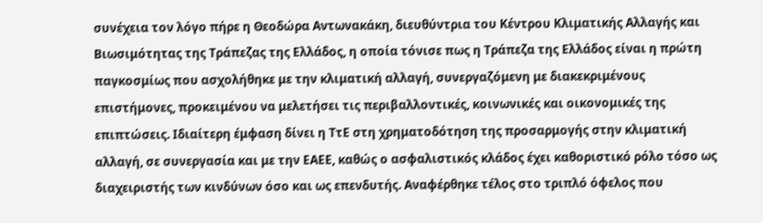συνέχεια τον λόγο πήρε η Θεοδώρα Αντωνακάκη, διευθύντρια του Κέντρου Κλιματικής Αλλαγής και Βιωσιμότητας της Τράπεζας της Ελλάδος, η οποία τόνισε πως η Τράπεζα της Ελλάδος είναι η πρώτη παγκοσμίως που ασχολήθηκε με την κλιματική αλλαγή, συνεργαζόμενη με διακεκριμένους επιστήμονες, προκειμένου να μελετήσει τις περιβαλλοντικές, κοινωνικές και οικονομικές της επιπτώσεις. Ιδιαίτερη έμφαση δίνει η ΤτΕ στη χρηματοδότηση της προσαρμογής στην κλιματική αλλαγή, σε συνεργασία και με την ΕΑΕΕ, καθώς ο ασφαλιστικός κλάδος έχει καθοριστικό ρόλο τόσο ως διαχειριστής των κινδύνων όσο και ως επενδυτής. Αναφέρθηκε τέλος στο τριπλό όφελος που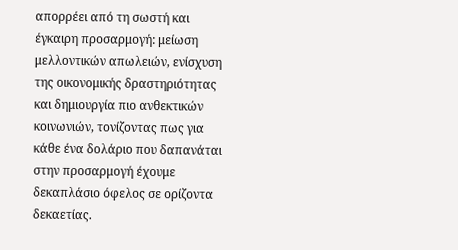απορρέει από τη σωστή και έγκαιρη προσαρμογή: μείωση μελλοντικών απωλειών, ενίσχυση της οικονομικής δραστηριότητας και δημιουργία πιο ανθεκτικών κοινωνιών, τονίζοντας πως για κάθε ένα δολάριο που δαπανάται στην προσαρμογή έχουμε δεκαπλάσιο όφελος σε ορίζοντα δεκαετίας.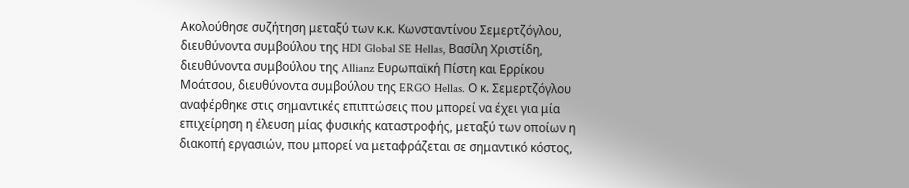Ακολούθησε συζήτηση μεταξύ των κ.κ. Κωνσταντίνου Σεμερτζόγλου, διευθύνοντα συμβούλου της HDI Global SE Hellas, Βασίλη Χριστίδη, διευθύνοντα συμβούλου της Allianz Ευρωπαϊκή Πίστη και Ερρίκου Μοάτσου, διευθύνοντα συμβούλου της ERGO Hellas. Ο κ. Σεμερτζόγλου αναφέρθηκε στις σημαντικές επιπτώσεις που μπορεί να έχει για μία επιχείρηση η έλευση μίας φυσικής καταστροφής, μεταξύ των οποίων η διακοπή εργασιών, που μπορεί να μεταφράζεται σε σημαντικό κόστος,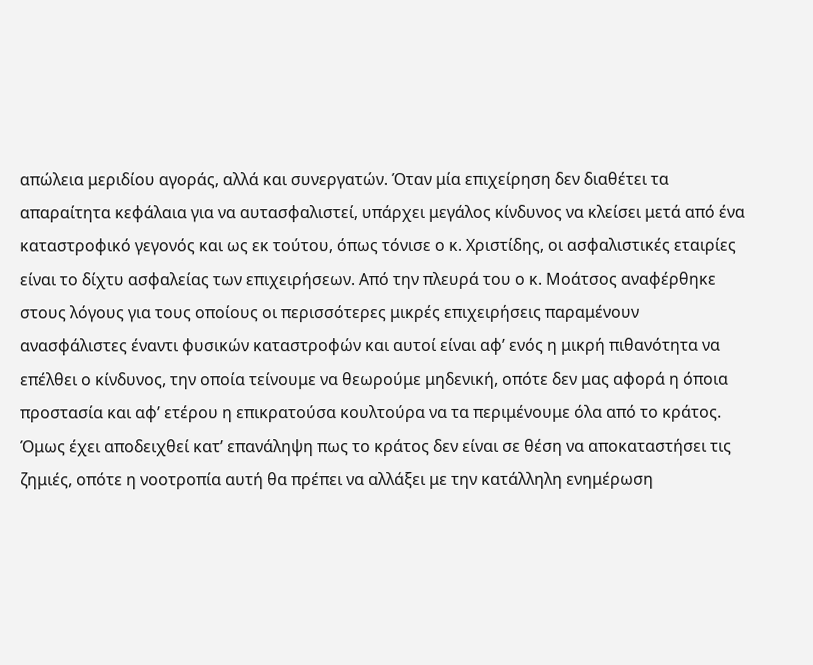απώλεια μεριδίου αγοράς, αλλά και συνεργατών. Όταν μία επιχείρηση δεν διαθέτει τα απαραίτητα κεφάλαια για να αυτασφαλιστεί, υπάρχει μεγάλος κίνδυνος να κλείσει μετά από ένα καταστροφικό γεγονός και ως εκ τούτου, όπως τόνισε ο κ. Χριστίδης, οι ασφαλιστικές εταιρίες είναι το δίχτυ ασφαλείας των επιχειρήσεων. Από την πλευρά του ο κ. Μοάτσος αναφέρθηκε στους λόγους για τους οποίους οι περισσότερες μικρές επιχειρήσεις παραμένουν ανασφάλιστες έναντι φυσικών καταστροφών και αυτοί είναι αφ’ ενός η μικρή πιθανότητα να επέλθει ο κίνδυνος, την οποία τείνουμε να θεωρούμε μηδενική, οπότε δεν μας αφορά η όποια προστασία και αφ’ ετέρου η επικρατούσα κουλτούρα να τα περιμένουμε όλα από το κράτος. Όμως έχει αποδειχθεί κατ’ επανάληψη πως το κράτος δεν είναι σε θέση να αποκαταστήσει τις ζημιές, οπότε η νοοτροπία αυτή θα πρέπει να αλλάξει με την κατάλληλη ενημέρωση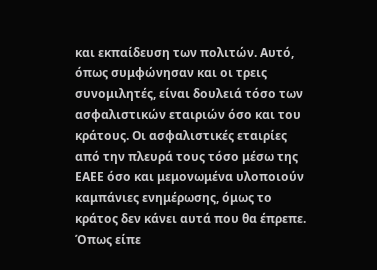και εκπαίδευση των πολιτών. Αυτό, όπως συμφώνησαν και οι τρεις συνομιλητές, είναι δουλειά τόσο των ασφαλιστικών εταιριών όσο και του κράτους. Οι ασφαλιστικές εταιρίες από την πλευρά τους τόσο μέσω της ΕΑΕΕ όσο και μεμονωμένα υλοποιούν καμπάνιες ενημέρωσης, όμως το κράτος δεν κάνει αυτά που θα έπρεπε. Όπως είπε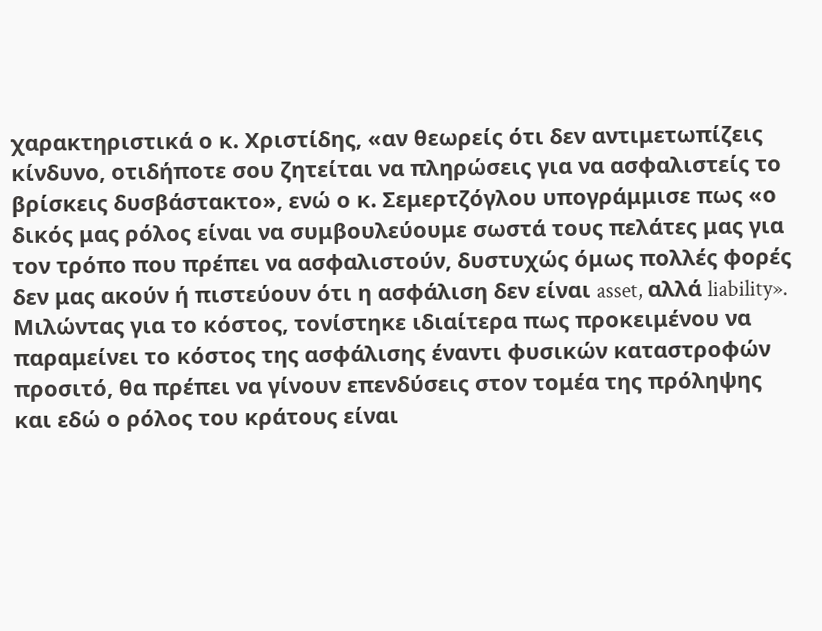χαρακτηριστικά ο κ. Χριστίδης, «αν θεωρείς ότι δεν αντιμετωπίζεις κίνδυνο, οτιδήποτε σου ζητείται να πληρώσεις για να ασφαλιστείς το βρίσκεις δυσβάστακτο», ενώ ο κ. Σεμερτζόγλου υπογράμμισε πως «ο δικός μας ρόλος είναι να συμβουλεύουμε σωστά τους πελάτες μας για τον τρόπο που πρέπει να ασφαλιστούν, δυστυχώς όμως πολλές φορές δεν μας ακούν ή πιστεύουν ότι η ασφάλιση δεν είναι asset, αλλά liability».
Μιλώντας για το κόστος, τονίστηκε ιδιαίτερα πως προκειμένου να παραμείνει το κόστος της ασφάλισης έναντι φυσικών καταστροφών προσιτό, θα πρέπει να γίνουν επενδύσεις στον τομέα της πρόληψης και εδώ ο ρόλος του κράτους είναι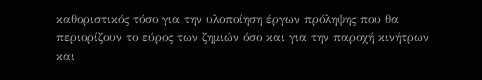καθοριστικός τόσο για την υλοποίηση έργων πρόληψης που θα περιορίζουν το εύρος των ζημιών όσο και για την παροχή κινήτρων και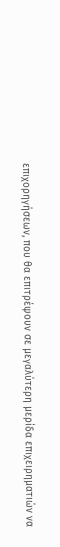επιχορηγήσεων, που θα επιτρέψουν σε μεγαλύτερη μερίδα επιχειρηματιών να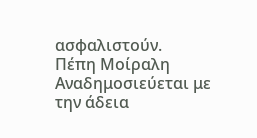ασφαλιστούν.
Πέπη Μοίραλη
Αναδημοσιεύεται με την άδεια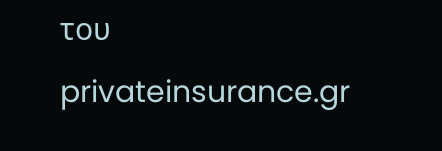του privateinsurance.gr